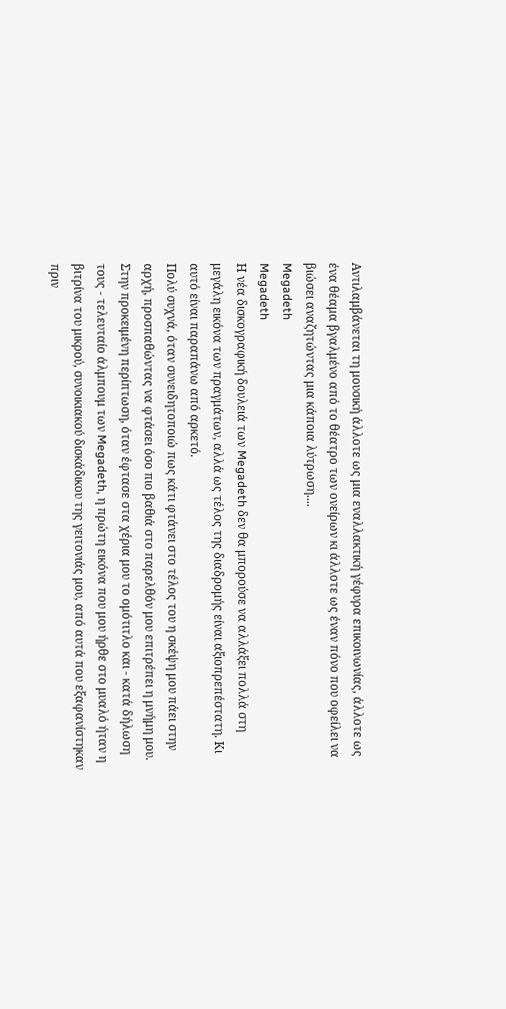Αντιλαμβάνεται τη μουσική άλλοτε ως μια εναλλακτική γέφυρα επικοινωνίας, άλλοτε ως ένα θέαμα βγαλμένο από το θέατρο των ονείρων κι άλλοτε ως έναν πόνο που οφείλει να βιώσει αναζητώντας μια κάποια λύτρωση....
Megadeth
Megadeth
Η νέα δισκογραφική δουλειά των Megadeth δεν θα μπορούσε να αλλάξει πολλά στη μεγάλη εικόνα των πραγμάτων, αλλά ως τέλος της διαδρομής είναι αξιοπρεπέστατη. Κι αυτό είναι παραπάνω από αρκετό.
Πολύ συχνά, όταν συνειδητοποιώ πως κάτι φτάνει στο τέλος του η σκέψη μου πάει στην αρχή, προσπαθώντας να φτάσει όσο πιο βαθιά στο παρελθόν μου επιτρέπει η μνήμη μου. Στην προκειμένη περίπτωση, όταν έφτασε στα χέρια μου το ομότιτλο και - κατά δήλωση τους - τελευταίο άλμπουμ των Megadeth, η πρώτη εικόνα που μου ήρθε στο μυαλό ήταν η βιτρίνα του μικρού, συνοικιακού δισκάδικου της γειτονιάς μου, από αυτά που εξαφανίστηκαν πριν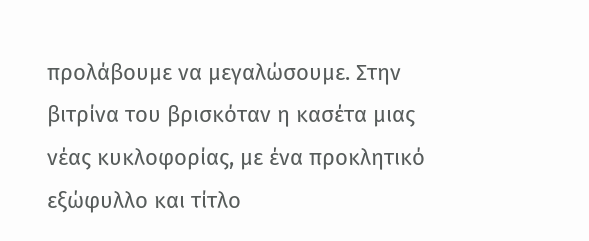προλάβουμε να μεγαλώσουμε. Στην βιτρίνα του βρισκόταν η κασέτα μιας νέας κυκλοφορίας, με ένα προκλητικό εξώφυλλο και τίτλο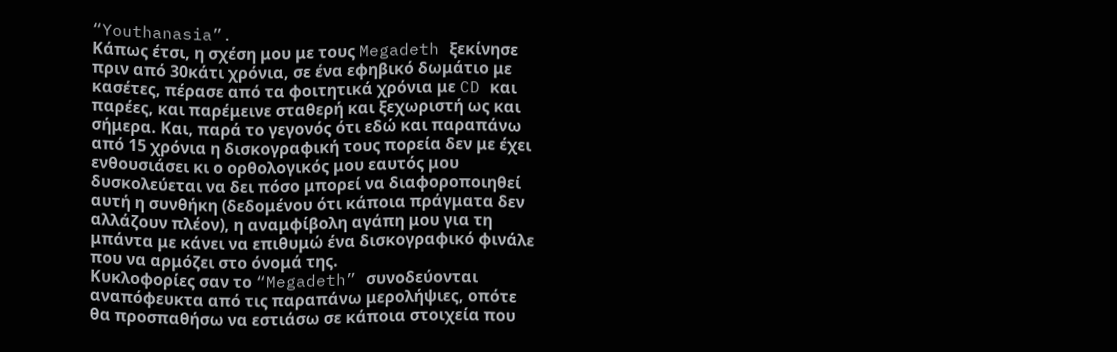“Youthanasia”.
Κάπως έτσι, η σχέση μου με τους Megadeth ξεκίνησε πριν από 30κάτι χρόνια, σε ένα εφηβικό δωμάτιο με κασέτες, πέρασε από τα φοιτητικά χρόνια με CD και παρέες, και παρέμεινε σταθερή και ξεχωριστή ως και σήμερα. Και, παρά το γεγονός ότι εδώ και παραπάνω από 15 χρόνια η δισκογραφική τους πορεία δεν με έχει ενθουσιάσει κι ο ορθολογικός μου εαυτός μου δυσκολεύεται να δει πόσο μπορεί να διαφοροποιηθεί αυτή η συνθήκη (δεδομένου ότι κάποια πράγματα δεν αλλάζουν πλέον), η αναμφίβολη αγάπη μου για τη μπάντα με κάνει να επιθυμώ ένα δισκογραφικό φινάλε που να αρμόζει στο όνομά της.
Κυκλοφορίες σαν το “Megadeth” συνοδεύονται αναπόφευκτα από τις παραπάνω μερολήψιες, οπότε θα προσπαθήσω να εστιάσω σε κάποια στοιχεία που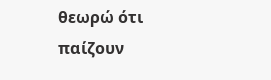θεωρώ ότι παίζουν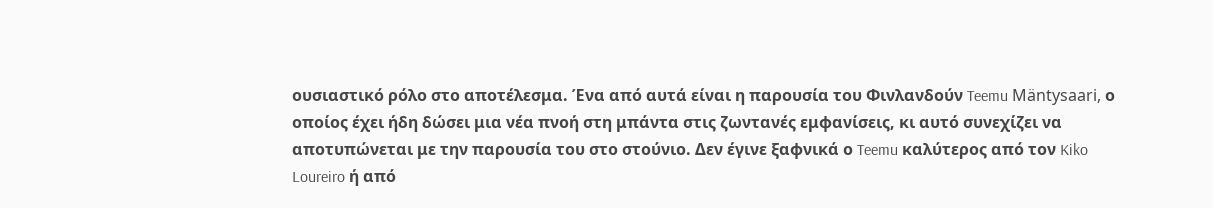ουσιαστικό ρόλο στο αποτέλεσμα. Ένα από αυτά είναι η παρουσία του Φινλανδούν Teemu Mäntysaari, ο οποίος έχει ήδη δώσει μια νέα πνοή στη μπάντα στις ζωντανές εμφανίσεις, κι αυτό συνεχίζει να αποτυπώνεται με την παρουσία του στο στούνιο. Δεν έγινε ξαφνικά ο Teemu καλύτερος από τον Kiko Loureiro ή από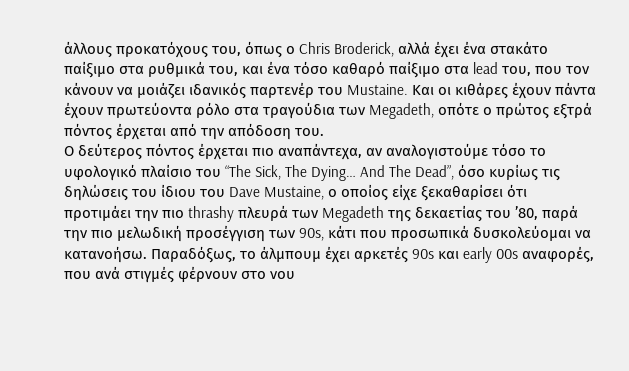άλλους προκατόχους του, όπως ο Chris Broderick, αλλά έχει ένα στακάτο παίξιμο στα ρυθμικά του, και ένα τόσο καθαρό παίξιμο στα lead του, που τον κάνουν να μοιάζει ιδανικός παρτενέρ του Mustaine. Και οι κιθάρες έχουν πάντα έχουν πρωτεύοντα ρόλο στα τραγούδια των Megadeth, οπότε ο πρώτος εξτρά πόντος έρχεται από την απόδοση του.
Ο δεύτερος πόντος έρχεται πιο αναπάντεχα, αν αναλογιστούμε τόσο το υφολογικό πλαίσιο του “The Sick, The Dying… And The Dead”, όσο κυρίως τις δηλώσεις του ίδιου του Dave Mustaine, ο οποίος είχε ξεκαθαρίσει ότι προτιμάει την πιο thrashy πλευρά των Megadeth της δεκαετίας του ’80, παρά την πιο μελωδική προσέγγιση των 90s, κάτι που προσωπικά δυσκολεύομαι να κατανοήσω. Παραδόξως, το άλμπουμ έχει αρκετές 90s και early 00s αναφορές, που ανά στιγμές φέρνουν στο νου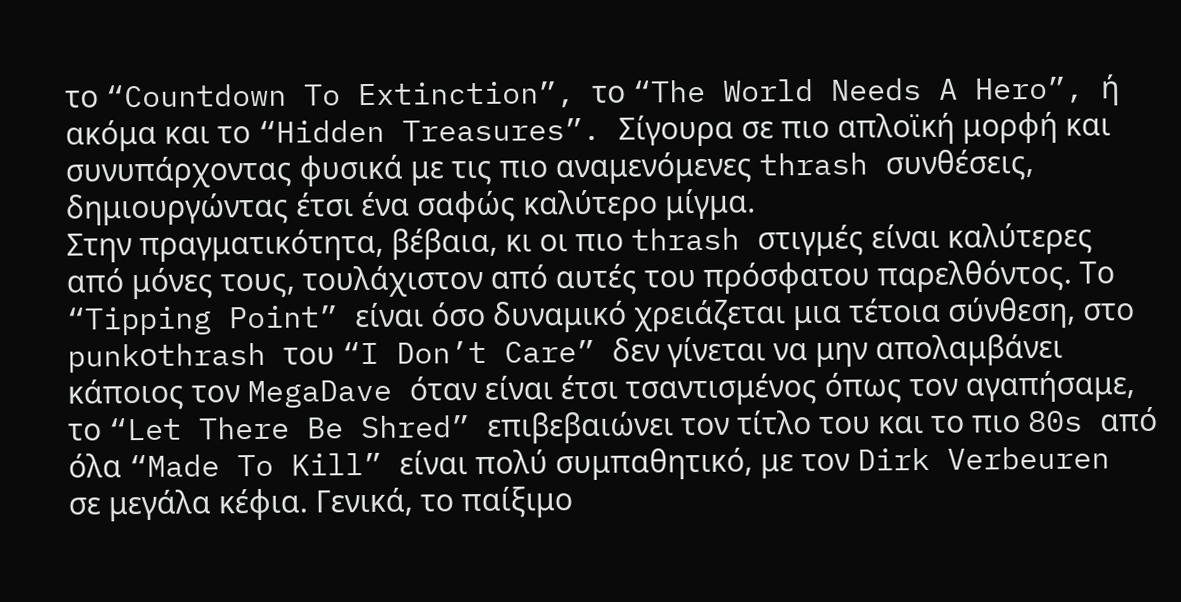το “Countdown To Extinction”, το “The World Needs A Hero”, ή ακόμα και το “Hidden Treasures”. Σίγουρα σε πιο απλοϊκή μορφή και συνυπάρχοντας φυσικά με τις πιο αναμενόμενες thrash συνθέσεις, δημιουργώντας έτσι ένα σαφώς καλύτερο μίγμα.
Στην πραγματικότητα, βέβαια, κι οι πιο thrash στιγμές είναι καλύτερες από μόνες τους, τουλάχιστον από αυτές του πρόσφατου παρελθόντος. Το “Tipping Point” είναι όσο δυναμικό χρειάζεται μια τέτοια σύνθεση, στο punkοthrash του “I Don’t Care” δεν γίνεται να μην απολαμβάνει κάποιος τον MegaDave όταν είναι έτσι τσαντισμένος όπως τον αγαπήσαμε, το “Let There Be Shred” επιβεβαιώνει τον τίτλο του και το πιο 80s από όλα “Made To Kill” είναι πολύ συμπαθητικό, με τον Dirk Verbeuren σε μεγάλα κέφια. Γενικά, το παίξιμο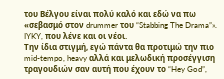του Βέλγου είναι πολύ καλό και εδώ να πω «σεβασμό στον drummer του “Stabbing The Drama”». IYKY, που λένε και οι νέοι.
Την ίδια στιγμή, εγώ πάντα θα προτιμώ την πιο mid-tempo, heavy αλλά και μελωδική προσέγγιση τραγουδιών σαν αυτή που έχουν το “Hey God”,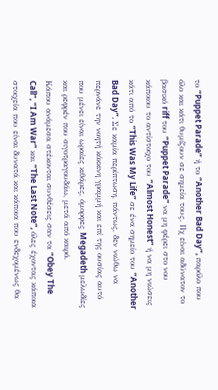το “Puppet Parade” ή το “Another Bad Day”, παρόλο που όλο και κάτι θυμίζουν σε σημεία τους. Πχ είναι αδύνατον το βασικό riff του “Puppet Parade” να μη φέρει στο νου κάποιου το αντίστοιχο του “Almost Honest” ή να μη νιώσεις κάτι από το “This Was My Life” σε ένα σημείο του “Another Bad Day”. Σε καμία περίπτωση, πάντως, δεν νιώθω να περνάνε την νοητή κόκκινη γραμμή και επί της ουσίας αυτό που μένει είναι ωραίες κιθάρες, όμορφες Megadeth μελωδίες και ρεφρέν που σιγοτραγουδάω, μετά από καιρό.
Κάπου ανάμεσα στέκονται συνθέσεις σαν τα “Obey The Call”, “I Am War” και “The Last Note”, όλες έχοντας κάποια στοιχεία που είναι δυνατά και κάποια που ενδεχομένως θα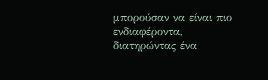μπορούσαν να είναι πιο ενδιαφέροντα, διατηρώντας ένα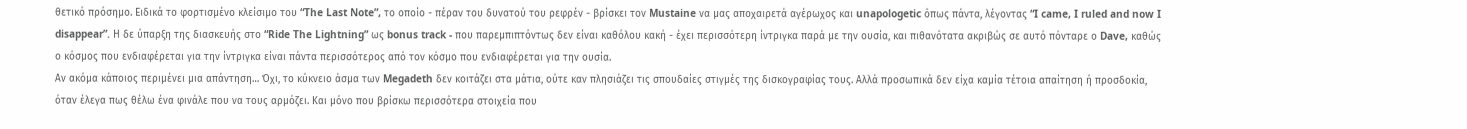θετικό πρόσημο. Ειδικά το φορτισμένο κλείσιμο του “The Last Note”, το οποίο - πέραν του δυνατού του ρεφρέν - βρίσκει τον Mustaine να μας αποχαιρετά αγέρωχος και unapologetic όπως πάντα, λέγοντας “I came, I ruled and now I disappear”. Η δε ύπαρξη της διασκευής στο “Ride The Lightning” ως bonus track - που παρεμπιπτόντως δεν είναι καθόλου κακή - έχει περισσότερη ίντριγκα παρά με την ουσία, και πιθανότατα ακριβώς σε αυτό πόνταρε ο Dave, καθώς ο κόσμος που ενδιαφέρεται για την ίντριγκα είναι πάντα περισσότερος από τον κόσμο που ενδιαφέρεται για την ουσία.
Αν ακόμα κάποιος περιμένει μια απάντηση… Όχι, το κύκνειο άσμα των Megadeth δεν κοιτάζει στα μάτια, ούτε καν πλησιάζει τις σπουδαίες στιγμές της δισκογραφίας τους. Αλλά προσωπικά δεν είχα καμία τέτοια απαίτηση ή προσδοκία, όταν έλεγα πως θέλω ένα φινάλε που να τους αρμόζει. Και μόνο που βρίσκω περισσότερα στοιχεία που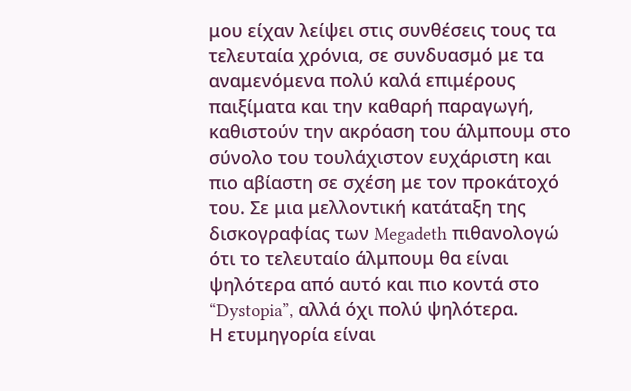μου είχαν λείψει στις συνθέσεις τους τα τελευταία χρόνια, σε συνδυασμό με τα αναμενόμενα πολύ καλά επιμέρους παιξίματα και την καθαρή παραγωγή, καθιστούν την ακρόαση του άλμπουμ στο σύνολο του τουλάχιστον ευχάριστη και πιο αβίαστη σε σχέση με τον προκάτοχό του. Σε μια μελλοντική κατάταξη της δισκογραφίας των Megadeth πιθανολογώ ότι το τελευταίο άλμπουμ θα είναι ψηλότερα από αυτό και πιο κοντά στο “Dystopia”, αλλά όχι πολύ ψηλότερα.
Η ετυμηγορία είναι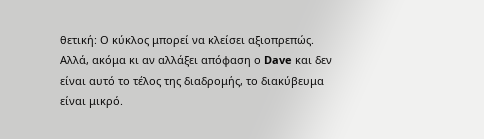θετική: Ο κύκλος μπορεί να κλείσει αξιοπρεπώς. Αλλά, ακόμα κι αν αλλάξει απόφαση ο Dave και δεν είναι αυτό το τέλος της διαδρομής, το διακύβευμα είναι μικρό.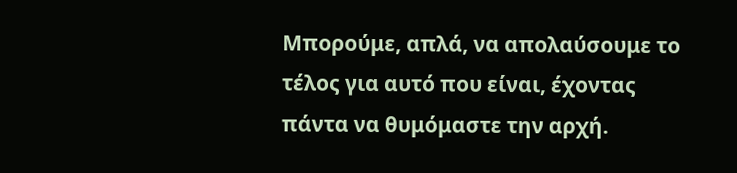Μπορούμε, απλά, να απολαύσουμε το τέλος για αυτό που είναι, έχοντας πάντα να θυμόμαστε την αρχή.